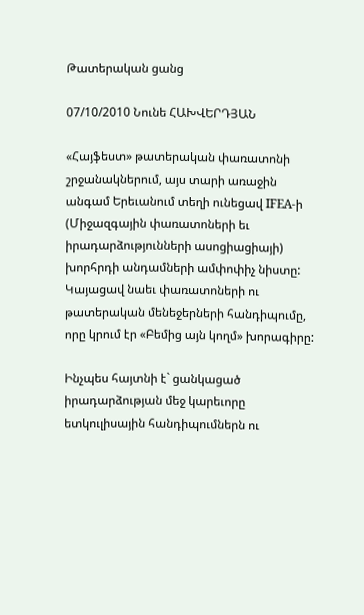Թատերական ցանց

07/10/2010 Նունե ՀԱԽՎԵՐԴՅԱՆ

«Հայֆեստ» թատերական փառատոնի շրջանակներում, այս տարի առաջին անգամ Երեւանում տեղի ունեցավ IFEA-ի (Միջազգային փառատոների եւ իրադարձությունների ասոցիացիայի) խորհրդի անդամների ամփոփիչ նիստը: Կայացավ նաեւ փառատոների ու թատերական մենեջերների հանդիպումը, որը կրում էր «Բեմից այն կողմ» խորագիրը:

Ինչպես հայտնի է` ցանկացած իրադարձության մեջ կարեւորը ետկուլիսային հանդիպումներն ու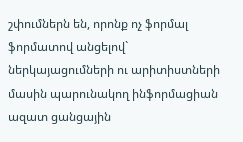շփումներն են, որոնք ոչ ֆորմալ ֆորմատով անցելով` ներկայացումների ու արիտիստների մասին պարունակող ինֆորմացիան ազատ ցանցային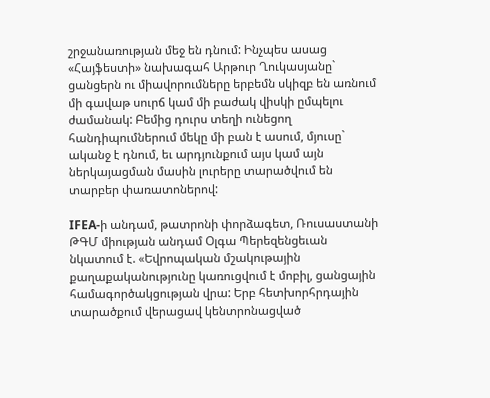շրջանառության մեջ են դնում: Ինչպես ասաց «Հայֆեստի» նախագահ Արթուր Ղուկասյանը` ցանցերն ու միավորումները երբեմն սկիզբ են առնում մի գավաթ սուրճ կամ մի բաժակ վիսկի ըմպելու ժամանակ: Բեմից դուրս տեղի ունեցող հանդիպումներում մեկը մի բան է ասում, մյուսը` ականջ է դնում, եւ արդյունքում այս կամ այն ներկայացման մասին լուրերը տարածվում են տարբեր փառատոներով:

IFEA-ի անդամ, թատրոնի փորձագետ, Ռուսաստանի ԹԳՄ միության անդամ Օլգա Պերեզենցեւան նկատում է. «Եվրոպական մշակութային քաղաքականությունը կառուցվում է մոբիլ, ցանցային համագործակցության վրա: Երբ հետխորհրդային տարածքում վերացավ կենտրոնացված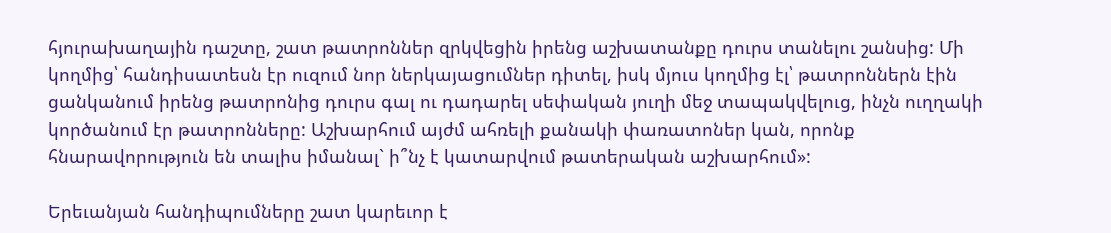հյուրախաղային դաշտը, շատ թատրոններ զրկվեցին իրենց աշխատանքը դուրս տանելու շանսից: Մի կողմից՝ հանդիսատեսն էր ուզում նոր ներկայացումներ դիտել, իսկ մյուս կողմից էլ՝ թատրոններն էին ցանկանում իրենց թատրոնից դուրս գալ ու դադարել սեփական յուղի մեջ տապակվելուց, ինչն ուղղակի կործանում էր թատրոնները: Աշխարհում այժմ ահռելի քանակի փառատոներ կան, որոնք հնարավորություն են տալիս իմանալ` ի՞նչ է կատարվում թատերական աշխարհում»:

Երեւանյան հանդիպումները շատ կարեւոր է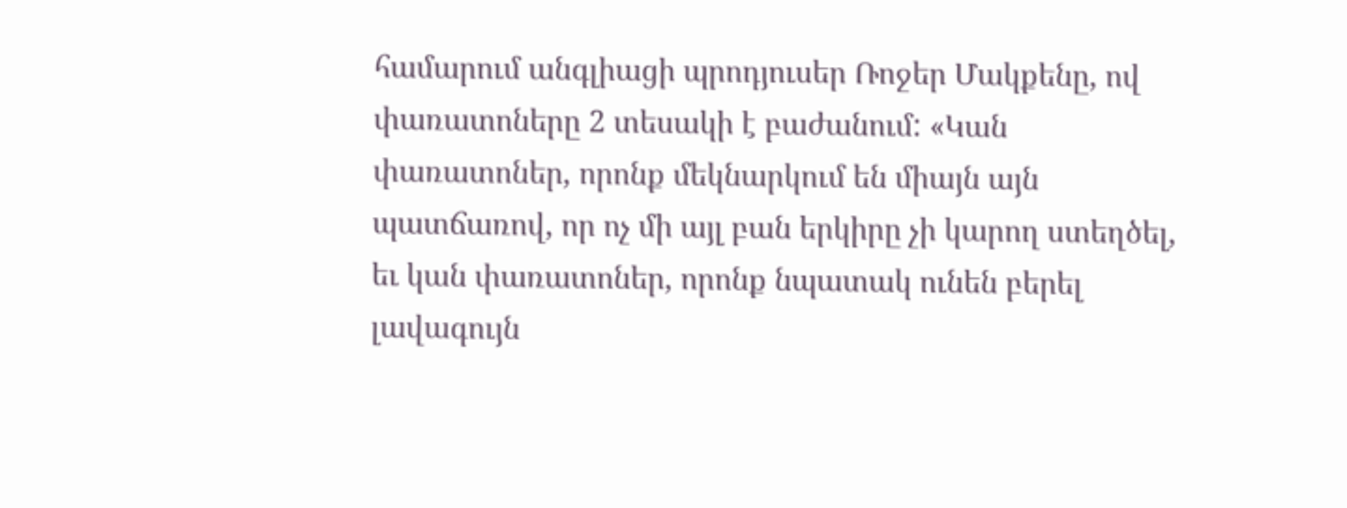համարում անգլիացի պրոդյուսեր Ռոջեր Մակքենը, ով փառատոները 2 տեսակի է բաժանում: «Կան փառատոներ, որոնք մեկնարկում են միայն այն պատճառով, որ ոչ մի այլ բան երկիրը չի կարող ստեղծել, եւ կան փառատոներ, որոնք նպատակ ունեն բերել լավագույն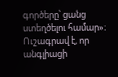գործերը՝ ցանց ստեղծելու համար»։ Ուշագրավ է, որ անգլիացի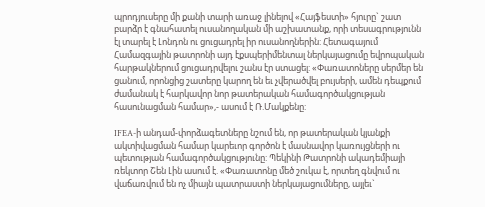պրոդյուսերը մի քանի տարի առաջ լինելով «Հայֆեստի» հյուրը` շատ բարձր է գնահատել ուսանողական մի աշխատանք, որի տեսագրությունն էլ տարել է Լոնդոն ու ցուցադրել իր ուսանողներին: Հետագայում Համազգային թատրոնի այդ էքսպերիմենտալ ներկայացումը եվրոպական հարթակներում ցուցադրվելու շանս էր ստացել: «Փառատոները սերմեր են ցանում, որոնցից շատերը կարող են եւ չվերածվել բույսերի, ամեն դեպքում ժամանակ է հարկավոր նոր թատերական համագործակցության հասունացման համար»,- ասում է Ռ.Մակքենը:

IFEA-ի անդամ-փորձագետները նշում են, որ թատերական կյանքի ակտիվացման համար կարեւոր գործոն է մասնավոր կառույցների ու պետության համագործակցությունը: Պեկինի Թատրոնի ակադեմիայի ռեկտոր Շեն Լին ասում է. «Փառատոնը մեծ շուկա է, որտեղ գնվում ու վաճառվում են ոչ միայն պատրաստի ներկայացումները, այլեւ`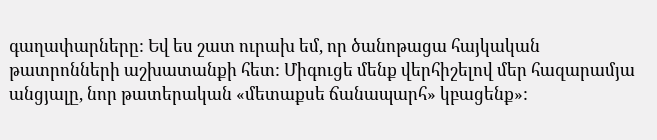գաղափարները: Եվ ես շատ ուրախ եմ, որ ծանոթացա հայկական թատրոնների աշխատանքի հետ: Միգուցե մենք վերհիշելով մեր հազարամյա անցյալը, նոր թատերական «մետաքսե ճանապարհ» կբացենք»: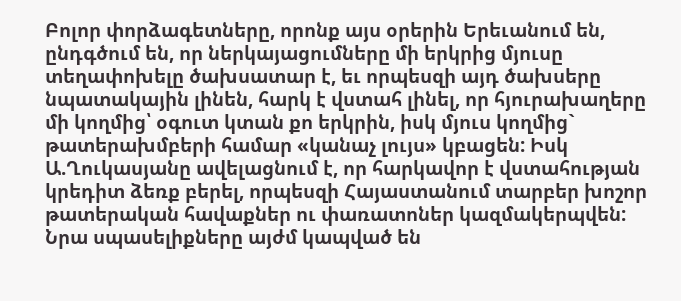Բոլոր փորձագետները, որոնք այս օրերին Երեւանում են, ընդգծում են, որ ներկայացումները մի երկրից մյուսը տեղափոխելը ծախսատար է, եւ որպեսզի այդ ծախսերը նպատակային լինեն, հարկ է վստահ լինել, որ հյուրախաղերը մի կողմից՝ օգուտ կտան քո երկրին, իսկ մյուս կողմից` թատերախմբերի համար «կանաչ լույս» կբացեն: Իսկ Ա.Ղուկասյանը ավելացնում է, որ հարկավոր է վստահության կրեդիտ ձեռք բերել, որպեսզի Հայաստանում տարբեր խոշոր թատերական հավաքներ ու փառատոներ կազմակերպվեն: Նրա սպասելիքները այժմ կապված են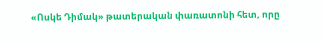«Ոսկե Դիմակ» թատերական փառատոնի հետ, որը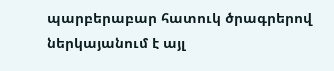պարբերաբար հատուկ ծրագրերով ներկայանում է այլ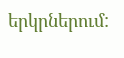երկրներում: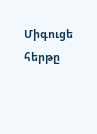Միգուցե հերթը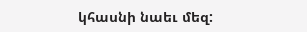կհասնի նաեւ մեզ: